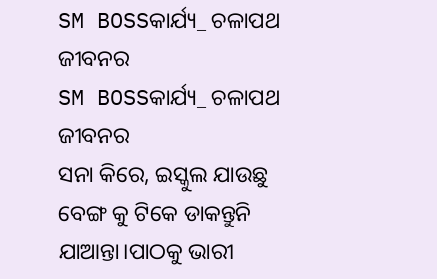SM BOSSକାର୍ଯ୍ୟ_ ଚଳାପଥ ଜୀବନର
SM BOSSକାର୍ଯ୍ୟ_ ଚଳାପଥ ଜୀବନର
ସନା କିରେ, ଇସ୍କୁଲ ଯାଉଛୁ ବେଙ୍ଗ କୁ ଟିକେ ଡାକନ୍ତୁନି ଯାଆନ୍ତା।ପାଠକୁ ଭାରୀ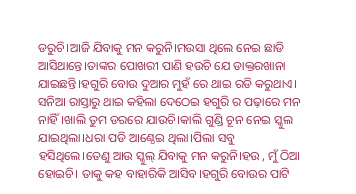ଡରୁଚି।ଆଜି ଯିବାକୁ ମନ କରୁନି।ମଉସା ଥିଲେ ନେଇ ଛାଡି ଆସିଥାନ୍ତେ।ତାଙ୍କର ପୋଖରୀ ପାଣି ହଉଚି ଯେ ଡାକ୍ତରଖାନା ଯାଇଛନ୍ତି।ହଗୁରି ବୋଉ ଦୁଆର ମୁହଁ ରେ ଥାଇ ରଡି କରୁଥାଏ।
ସନିଆ ରାସ୍ତାରୁ ଥାଇ କହିଲା ଦେଠେଇ ହଗୁରି ର ପଢ଼ାରେ ମନ ନାହିଁ।ଖାଲି ତୁମ ଡରରେ ଯାଉଚି।କାଲି ଗୁଣ୍ଡି ଚୂନ ନେଇ ସ୍କୁଲ ଯାଇଥିଲା।ଧରା ପଡି ଆଣ୍ଠେଇ ଥିଲା।ପିଲା ସବୁ ହସିଥିଲେ।ତେଣୁ ଆଉ ସ୍କୁଲ୍ ଯିବାକୁ ମନ କରୁନି।ହଉ , ମୁଁ ଠିଆ ହୋଇଚି। ତାକୁ କହ ବାହାରିକି ଆସିବ।ହଗୁରି ବୋଉର ପାଟି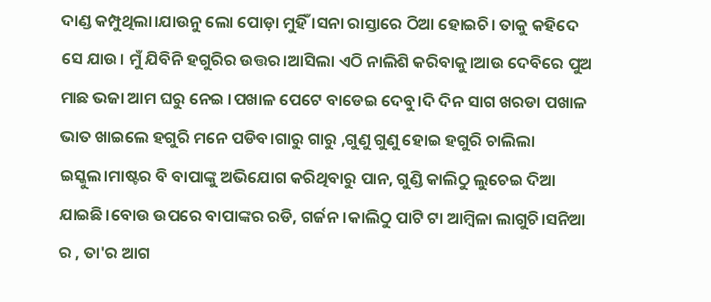ଦାଣ୍ଡ କମ୍ପୁଥିଲା।ଯାଉନୁ ଲୋ ପୋଡ଼ା ମୁହିଁ ।ସନା ରାସ୍ତାରେ ଠିଆ ହୋଇଚି। ତାକୁ କହିଦେ ସେ ଯାଉ। ମୁଁ ଯିବିନି ହଗୁରିର ଉତ୍ତର।ଆସିଲା ଏଠି ନାଲିଶି କରିବାକୁ।ଆଉ ଦେବିରେ ପୁଅ ମାଛ ଭଜା ଆମ ଘରୁ ନେଇ ।ପଖାଳ ପେଟେ ବାଡେଇ ଦେବୁ।ଦି ଦିନ ସାଗ ଖରଡା ପଖାଳ ଭାତ ଖାଇଲେ ହଗୁରି ମନେ ପଡିବ।ଗାରୁ ଗାରୁ ,ଗୁଣୁ ଗୁଣୁ ହୋଇ ହଗୁରି ଚାଲିଲା ଇସ୍କୁଲ।ମାଷ୍ଟର ବି ବାପାଙ୍କୁ ଅଭିଯୋଗ କରିଥିବାରୁ ପାନ, ଗୁଣ୍ଡି କାଲିଠୁ ଲୁଚେଇ ଦିଆ ଯାଇଛି।ବୋଉ ଉପରେ ବାପାଙ୍କର ରଡି, ଗର୍ଜନ।କାଲିଠୁ ପାଟି ଟା ଆମ୍ବିଳା ଲାଗୁଚି।ସନିଆ ର , ତା'ର ଆଗ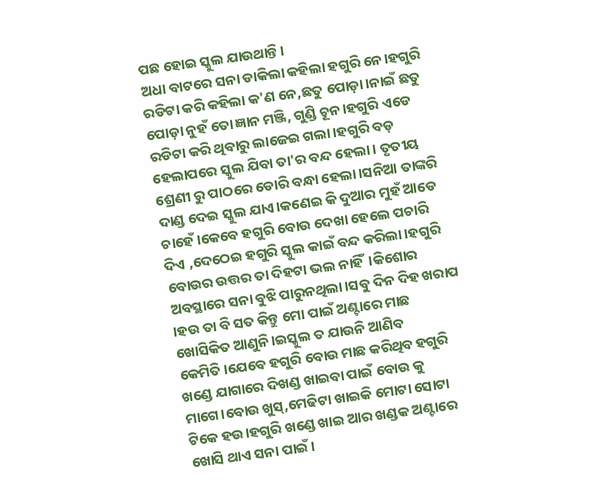ପଛ ହୋଇ ସ୍କୁଲ ଯାଉଥାନ୍ତି।
ଅଧା ବାଟରେ ସନା ଡାକିଲା କହିଲା ହଗୁରି ନେ।ହଗୁରି ରଡିଟା କରି କହିଲା କ'ଣ ନେ,ଛତୁ ପୋଡ଼ା।ନାଇଁ ଛତୁ ପୋଡ଼ା ନୁହଁ ତୋ ଜ୍ଞାନ ମଞ୍ଜି, ଗୁଣ୍ଡି ଚୂନ।ହଗୁରି ଏଡେ ରଡିଟା କରି ଥିବାରୁ ଲାଜେଇ ଗଲା।ହଗୁରି ବଡ଼ ହେଲାପରେ ସ୍କୁଲ ଯିବା ତା'ର ବନ୍ଦ ହେଲା। ତୃତୀୟ ଶ୍ରେଣୀ ରୁ ପାଠରେ ଡୋରି ବନ୍ଧା ହେଲା।ସନିଆ ତାଙ୍କରି ଦାଣ୍ଡ ଦେଇ ସ୍କୁଲ ଯାଏ।କଣେଇ କି ଦୁଆର ମୁହଁ ଆଡେ ଚାହେଁ।କେବେ ହଗୁରି ବୋଉ ଦେଖା ହେଲେ ପଚାରି ଦିଏ ,ଦେଠେଇ ହଗୁରି ସ୍କୁଲ କାଇଁ ବନ୍ଦ କରିଲା।ହଗୁରି ବୋଉର ଉତ୍ତର ତା ଦିହଟା ଭଲ ନାହିଁ।କିଶୋର ଅବସ୍ଥାରେ ସନା ବୁଝି ପାରୁନଥିଲା।ସବୁ ଦିନ ଦିହ ଖରାପ ।ହଉ ତା ବି ସତ କିନ୍ତୁ ମୋ ପାଇଁ ଅଣ୍ଟାରେ ମାଛ ଖୋସିକିତ ଆଣୁନି।ଇସ୍କୁଲ ତ ଯାଉନି ଆଣିବ କେମିତି।ଯେବେ ହଗୁରି ବୋଉ ମାଛ କରିଥିବ ହଗୁରି ଖଣ୍ଡେ ଯାଗାରେ ଦିଖଣ୍ଡ ଖାଇବା ପାଇଁ ବୋଉ କୁ ମାଗେ।ବୋଉ ଖୁସ୍,ମେଢିଟା ଖାଇକି ମୋଟା ସୋଟା ଟିକେ ହଉ।ହଗୁରି ଖଣ୍ଡେ ଖାଇ ଆର ଖଣ୍ଡକ ଅଣ୍ଟାରେ ଖୋସି ଥାଏ ସନା ପାଇଁ।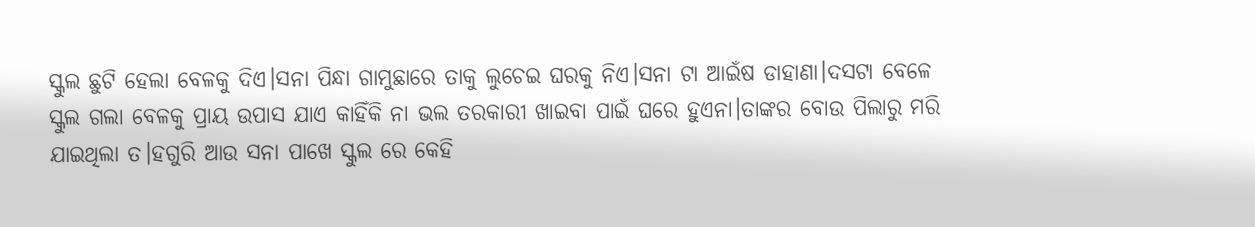ସ୍କୁଲ ଛୁଟି ହେଲା ବେଳକୁ ଦିଏ।ସନା ପିନ୍ଧା ଗାମୁଛାରେ ତାକୁ ଲୁଚେଇ ଘରକୁ ନିଏ।ସନା ଟା ଆଇଁଷ ଡାହାଣା।ଦସଟା ବେଳେ ସ୍କୁଲ ଗଲା ବେଳକୁ ପ୍ରାୟ ଉପାସ ଯାଏ କାହିଁକି ନା ଭଲ ତରକାରୀ ଖାଇବା ପାଇଁ ଘରେ ହୁଏନା।ତାଙ୍କର ବୋଉ ପିଲାରୁ ମରି ଯାଇଥିଲା ତ।ହଗୁରି ଆଉ ସନା ପାଖେ ସ୍କୁଲ ରେ କେହି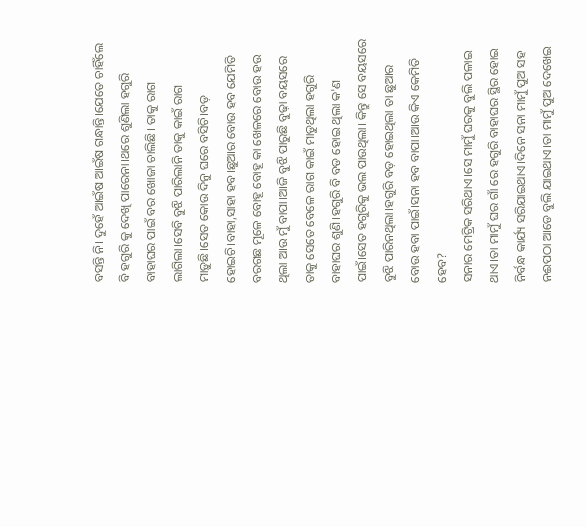ବସନ୍ତି ନି। ଦୁହେଁ ଆଇଁଷ ଆଇଁଷ ଗନ୍ଧାନ୍ତି।ଯେତେ ଚାହିଁଲେ ବି ହଗୁରି କୁ ଦେଖି ପାରେନା।ଥରେ ଶୁଣିଲା ହଗୁରି ବାହାଘର ପାଇଁ ବର ଖୋଜା ଚାଲିଛି। ତାକୁ ରାଗ ଲାଗିଲା।ସେବି ବୁଝି ପାରିଲାନି ତାକୁ କାଇଁ ରାଗ ମାଡ଼ୁଛି।ସେତ କୋଉ ଦିନୁ ଘରେ ବସିଚି।ବଡ଼ ହୋଇଚି।ବାହା,ସାହା ହବ।ଛୁଆର ବୋଉ ହବ ଯେମିତି ବରଗଛ ମୂଳେ ବୋହୂ ବୋହୂ କା ଖେଳରେ ବୋଉ ହଉ ଥିଲା ଆଉ ମୁଁ ବାପା।ଆଜି ବୁଝି ପାରୁଛି ବୁଢ଼ା ବୟସରେ ତାକୁ ସେତେ ବେଳେ ରାଗ କାଇଁ ମାଡୁଥିଲା ହଗୁରି ବାହାଘର ଶୁଣି।ହଗୁରି ବି ବଡ ହୋଇ ଥିଲା କ'ଣ ପାଇଁ।ସେତ ହଗୁରିକୁ ଭଲ ପାଉଥିଲା। କିନ୍ତୁ ସେ ବୟସରେ ବୁଝି ପାରିନଥିଲା।ହଗୁରି ବଡ଼ ହୋଇଥିଲା ତା ଛୁଆର ବୋଉ ହବା ପାଇଁ।ସନା ହବ ବାପା।ଆଉ କିଏ କେମିତି ହେବ?
ସନାର ମେଟ୍ରିକ ସରିଥାଏ।ସେ ମାମୁଁ ଘରକୁ ବୁଲି ପଳାଇ ଥାଏ।ତା ମାମୁଁ ଘର ଗାଁ ରେ ହଗୁରି ବାହାଘର ସ୍ଥିର ହୋଇ ନିର୍ବନ୍ଧ କାର୍ଯ୍ୟ ସରିଯାଇଥାଏ।ଦିନେ ସନା ମାମୁଁ ପୁଅ ସହ ନଈପଠା ଆଡେ ବୁଲି ଯାଇଥାଏ।ତା ମାମୁଁ ପୁଅ ଦେଖେଇ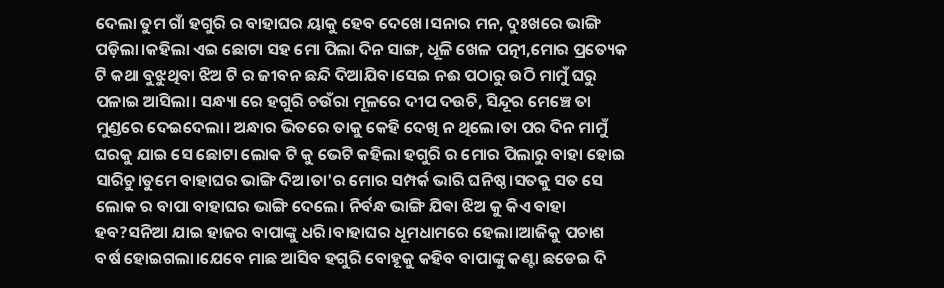ଦେଲା ତୁମ ଗାଁ ହଗୁରି ର ବାହାଘର ୟାକୁ ହେବ ଦେଖେ।ସନାର ମନ, ଦୁଃଖରେ ଭାଙ୍ଗି ପଡ଼ିଲା।କହିଲା ଏଇ ଛୋଟା ସହ ମୋ ପିଲା ଦିନ ସାଙ୍ଗ, ଧୂଳି ଖେଳ ପତ୍ନୀ,ମୋର ପ୍ରତ୍ୟେକ ଟି କଥା ବୁଝୁଥିବା ଝିଅ ଟି ର ଜୀବନ ଛନ୍ଦି ଦିଆଯିବ।ସେଇ ନଈ ପଠାରୁ ଉଠି ମାମୁଁ ଘରୁ ପଳାଇ ଆସିଲା। ସନ୍ଧ୍ୟା ରେ ହଗୁରି ଚଉଁରା ମୂଳରେ ଦୀପ ଦଉଚି, ସିନ୍ଦୂର ମେଞ୍ଚେ ତା ମୁଣ୍ଡରେ ଦେଇଦେଲା। ଅନ୍ଧାର ଭିତରେ ତାକୁ କେହି ଦେଖି ନ ଥିଲେ।ତା ପର ଦିନ ମାମୁଁ ଘରକୁ ଯାଇ ସେ ଛୋଟା ଲୋକ ଟି କୁ ଭେଟି କହିଲା ହଗୁରି ର ମୋର ପିଲାରୁ ବାହା ହୋଇ ସାରିଚୁ।ତୁମେ ବାହାଘର ଭାଙ୍ଗି ଦିଅ।ତା'ର ମୋର ସମ୍ପର୍କ ଭାରି ଘନିଷ୍ଠ।ସତକୁ ସତ ସେ ଲୋକ ର ବାପା ବାହାଘର ଭାଙ୍ଗି ଦେଲେ। ନିର୍ବନ୍ଧ ଭାଙ୍ଗି ଯିଵା ଝିଅ କୁ କିଏ ବାହା ହବ?ସନିଆ ଯାଇ ହାଜର ବାପାଙ୍କୁ ଧରି।ବାହାଘର ଧୂମଧାମରେ ହେଲା।ଆଜିକୁ ପଚାଶ ବର୍ଷ ହୋଇଗଲା।ଯେବେ ମାଛ ଆସିବ ହଗୁରି ବୋହୂକୁ କହିବ ବାପାଙ୍କୁ କଣ୍ଟା ଛଡେଇ ଦି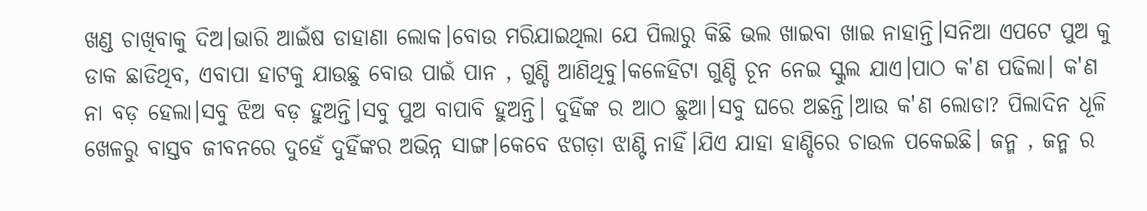ଖଣ୍ଡ ଚାଖିବାକୁ ଦିଅ।ଭାରି ଆଇଁଷ ଡାହାଣା ଲୋକ।ବୋଉ ମରିଯାଇଥିଲା ଯେ ପିଲାରୁ କିଛି ଭଲ ଖାଇବା ଖାଇ ନାହାନ୍ତି।ସନିଆ ଏପଟେ ପୁଅ କୁ ଡାକ ଛାଡିଥିବ, ଏବାପା ହାଟକୁ ଯାଉଛୁ ବୋଉ ପାଇଁ ପାନ , ଗୁଣ୍ଡି ଆଣିଥିବୁ।କଳେହିଟା ଗୁଣ୍ଡି ଚୂନ ନେଇ ସ୍କୁଲ ଯାଏ।ପାଠ କ'ଣ ପଢିଲା। କ'ଣ ନା ବଡ଼ ହେଲା।ସବୁ ଝିଅ ବଡ଼ ହୁଅନ୍ତି।ସବୁ ପୁଅ ବାପାବି ହୁଅନ୍ତି। ଦୁହିଁଙ୍କ ର ଆଠ ଛୁଆ।ସବୁ ଘରେ ଅଛନ୍ତି।ଆଉ କ'ଣ ଲୋଡା? ପିଲାଦିନ ଧୂଳି ଖେଳରୁ ବାସ୍ତବ ଜୀବନରେ ଦୁହେଁ ଦୁହିଁଙ୍କର ଅଭିନ୍ନ ସାଙ୍ଗ।କେବେ ଝଗଡ଼ା ଝାଣ୍ଟି ନାହିଁ।ଯିଏ ଯାହା ହାଣ୍ଡିରେ ଚାଉଳ ପକେଇଛି। ଜନ୍ମ , ଜନ୍ମ ର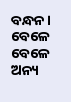ବନ୍ଧନ। ବେଳେ ବେଳେ ଅନ୍ୟ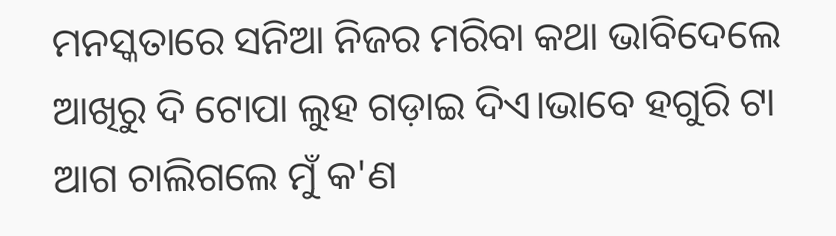ମନସ୍କତାରେ ସନିଆ ନିଜର ମରିବା କଥା ଭାବିଦେଲେ ଆଖିରୁ ଦି ଟୋପା ଲୁହ ଗଡ଼ାଇ ଦିଏ।ଭାବେ ହଗୁରି ଟା ଆଗ ଚାଲିଗଲେ ମୁଁ କ'ଣ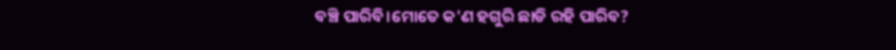ବଞ୍ଚି ପାରିବି।ମୋତେ କ'ଣ ହଗୁରି ଛାଡି ରହି ପାରିବ?